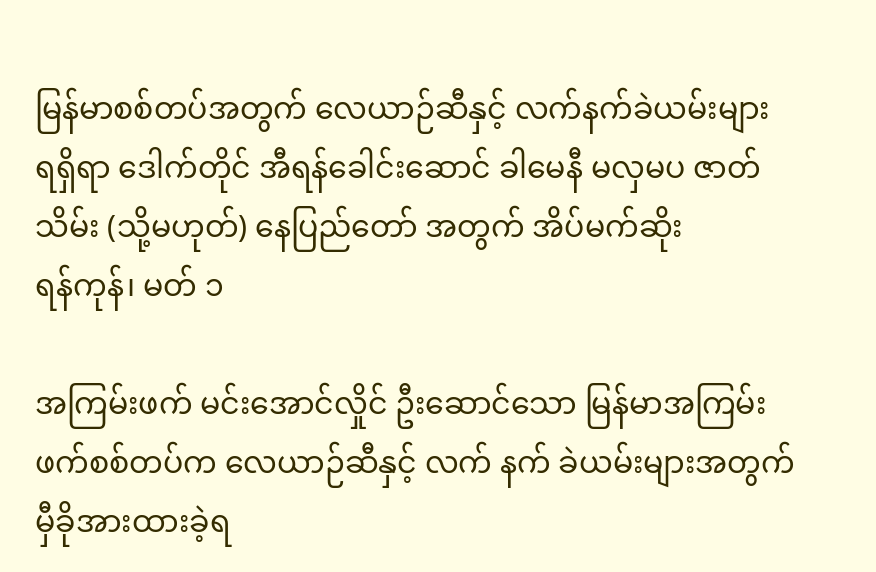မြန်မာစစ်တပ်အတွက် လေယာဉ်ဆီနှင့် လက်နက်ခဲယမ်းများ ရရှိရာ ဒေါက်တိုင် အီရန်ခေါင်းဆောင် ခါမေနီ မလှမပ ဇာတ်သိမ်း (သို့မဟုတ်) နေပြည်တော် အတွက် အိပ်မက်ဆိုး
ရန်ကုန်၊ မတ် ၁

အကြမ်းဖက် မင်းအောင်လှိုင် ဦးဆောင်သော မြန်မာအကြမ်းဖက်စစ်တပ်က လေယာဉ်ဆီနှင့် လက် နက် ခဲယမ်းများအတွက် မှီခိုအားထားခဲ့ရ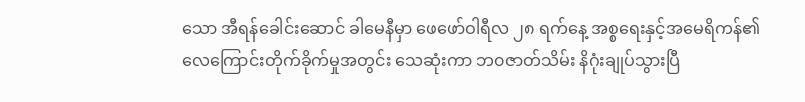သော အီရန်ခေါင်းဆောင် ခါမေနီမှာ ဖေဖော်ဝါရီလ ၂၈ ရက်နေ့ အစ္စရေးနှင့်အမေရိကန်၏ လေကြောင်းတိုက်ခိုက်မှုအတွင်း သေဆုံးကာ ဘ၀ဇာတ်သိမ်း နိဂုံးချုပ်သွားပြီ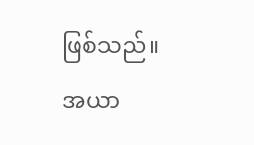ဖြစ်သည်။
အယာ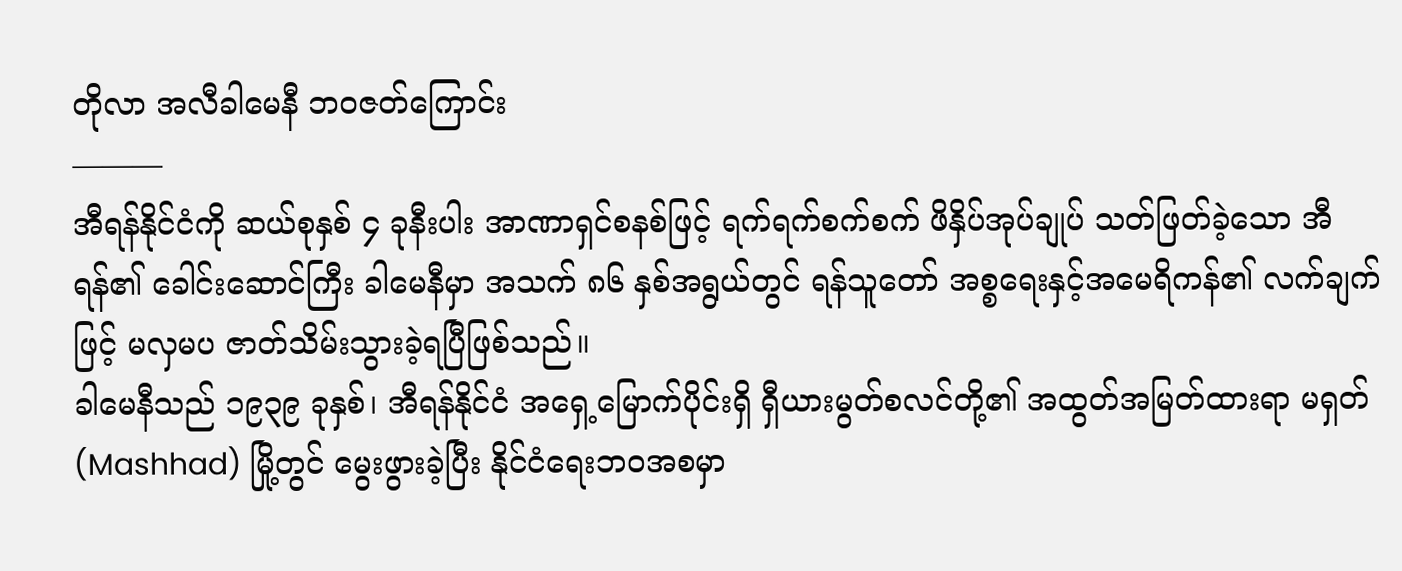တိုလာ အလီခါမေနီ ဘ၀ဇတ်ကြောင်း
———
အီရန်နိုင်ငံကို ဆယ်စုနှစ် ၄ ခုနီးပါး အာဏာရှင်စနစ်ဖြင့် ရက်ရက်စက်စက် ဖိနှိပ်အုပ်ချုပ် သတ်ဖြတ်ခဲ့သော အီရန်၏ ခေါင်းဆောင်ကြီး ခါမေနီမှာ အသက် ၈၆ နှစ်အရွယ်တွင် ရန်သူတော် အစ္စရေးနှင့်အမေရိကန်၏ လက်ချက်ဖြင့် မလှမပ ဇာတ်သိမ်းသွားခဲ့ရပြီဖြစ်သည်။
ခါမေနီသည် ၁၉၃၉ ခုနှစ်၊ အီရန်နိုင်ငံ အရှေ့မြောက်ပိုင်းရှိ ရှီယားမွတ်စလင်တို့၏ အထွတ်အမြတ်ထားရာ မရှတ် (Mashhad) မြို့တွင် မွေးဖွားခဲ့ပြီး နိုင်ငံရေးဘ၀အစမှာ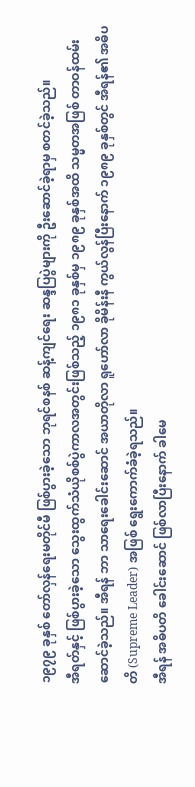၁၉၇၉ ခုနှစ် တော်လှန်ရေးမတိုင်မီ ဖြစ်ပွားခဲ့သော ဘုရင်စနစ် ဆန့်ကျင်ရေး ဆန္ဒပြပွဲများကို ဦးဆောင်ခဲ့ရာမှ စတင်ခဲ့သည်။
အီရတ်နှင့် ဖြစ်ပွားခဲ့သော သွေးထွက်သံယိုစစ်ပွဲကာလအတွင်းဖြစ်သည့် ၁၉၈၁ ခုနှစ်မှ ၁၉၈၉ ခုနှစ်အထိ သမ္မတအဖြစ် တာဝန်ထမ်းဆောင်ခဲ့သည်။ အီရန် ဘာ သာရေးခေါင်းဆောင် အယာတိုလာ ရူဟော်လာ ခိုမိန်းနီ ကွယ်လွန်ပြီးနောက် ၁၉၈၉ ခုနှစ်တွင် အီရန်၏ အဓိပတိ (Supreme Leader) အဖြစ် ရွေးကောက်ခံခဲ့ရသည်။
အီရန် အဓိပတိ ခေါင်းဆောင် ဖြစ်လာပြီးနောက် ခါမေ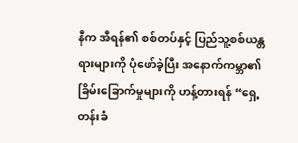နီက အီရန်၏ စစ်တပ်နှင့် ပြည်သူ့စစ်ယန္တရားများကို ပုံဖော်ခဲ့ပြီး အနောက်ကမ္ဘာ၏ ခြိမ်းခြောက်မှုများကို ဟန့်တားရန် “ရှေ့တန်းခံ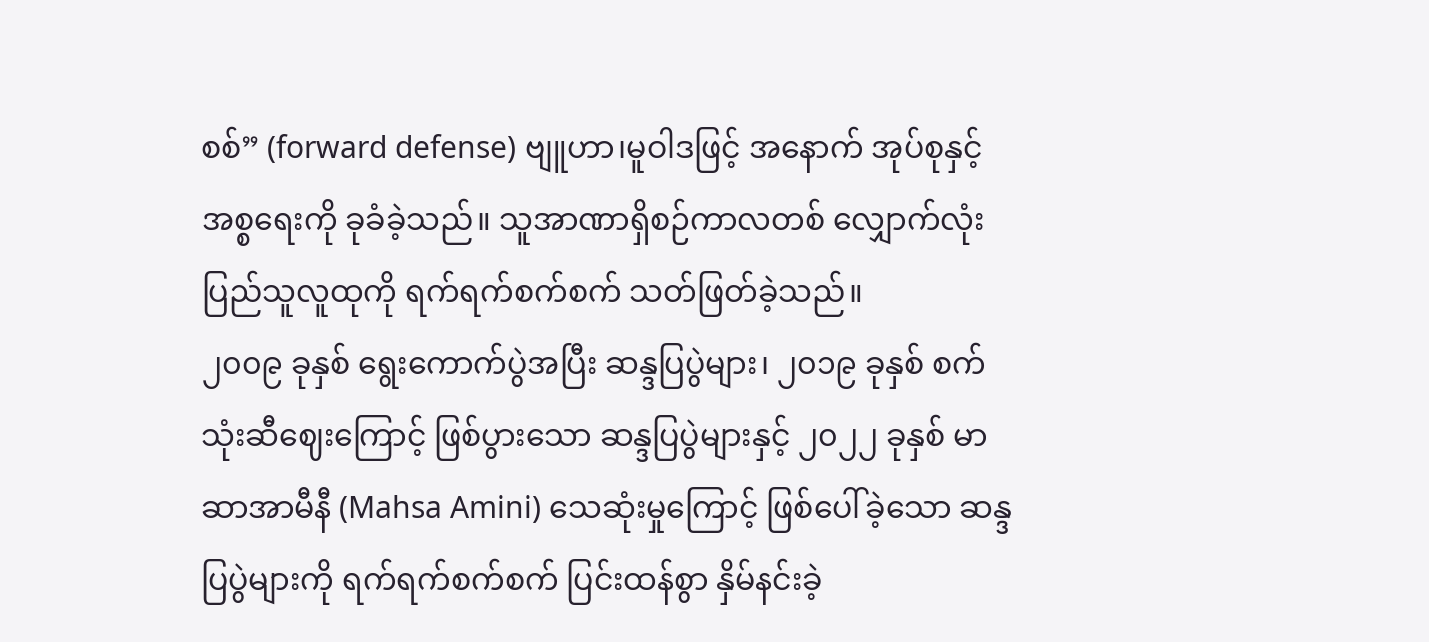စစ်” (forward defense) ဗျူဟာ၊မူဝါဒဖြင့် အနောက် အုပ်စုနှင့် အစ္စရေးကို ခုခံခဲ့သည်။ သူအာဏာရှိစဉ်ကာလတစ် လျှောက်လုံး ပြည်သူလူထုကို ရက်ရက်စက်စက် သတ်ဖြတ်ခဲ့သည်။
၂၀၀၉ ခုနှစ် ရွေးကောက်ပွဲအပြီး ဆန္ဒပြပွဲများ၊ ၂၀၁၉ ခုနှစ် စက်သုံးဆီဈေးကြောင့် ဖြစ်ပွားသော ဆန္ဒပြပွဲများနှင့် ၂၀၂၂ ခုနှစ် မာဆာအာမီနီ (Mahsa Amini) သေဆုံးမှုကြောင့် ဖြစ်ပေါ်ခဲ့သော ဆန္ဒပြပွဲများကို ရက်ရက်စက်စက် ပြင်းထန်စွာ နှိမ်နင်းခဲ့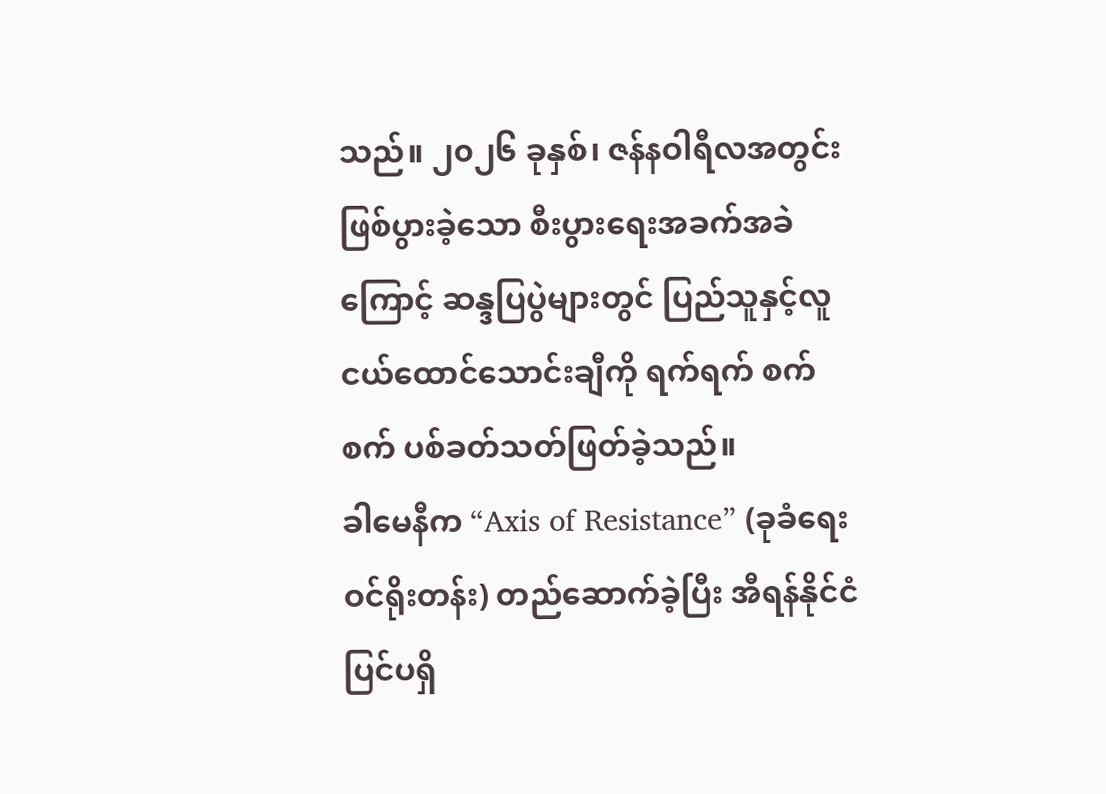သည်။ ၂၀၂၆ ခုနှစ်၊ ဇန်နဝါရီလအတွင်း ဖြစ်ပွားခဲ့သော စီးပွားရေးအခက်အခဲကြောင့် ဆန္ဒပြပွဲများတွင် ပြည်သူနှင့်လူငယ်ထောင်သောင်းချီကို ရက်ရက် စက်စက် ပစ်ခတ်သတ်ဖြတ်ခဲ့သည်။
ခါမေနီက “Axis of Resistance” (ခုခံရေးဝင်ရိုးတန်း) တည်ဆောက်ခဲ့ပြီး အီရန်နိုင်ငံပြင်ပရှိ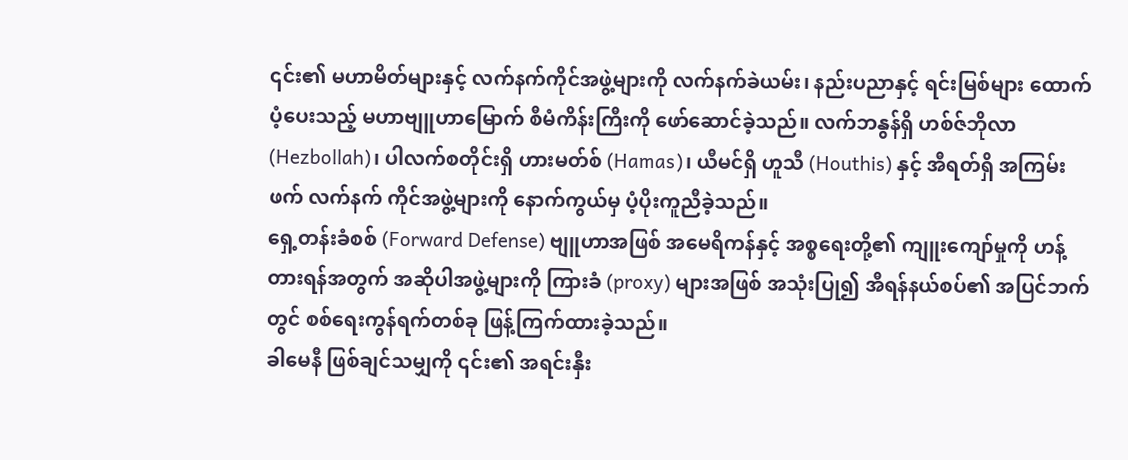၎င်း၏ မဟာမိတ်များနှင့် လက်နက်ကိုင်အဖွဲ့များကို လက်နက်ခဲယမ်း၊ နည်းပညာနှင့် ရင်းမြစ်များ ထောက်ပံ့ပေးသည့် မဟာဗျူဟာမြောက် စီမံကိန်းကြီးကို ဖော်ဆောင်ခဲ့သည်။ လက်ဘနွန်ရှိ ဟစ်ဇ်ဘိုလာ (Hezbollah)၊ ပါလက်စတိုင်းရှိ ဟားမတ်စ် (Hamas)၊ ယီမင်ရှိ ဟူသီ (Houthis) နှင့် အီရတ်ရှိ အကြမ်းဖက် လက်နက် ကိုင်အဖွဲ့များကို နောက်ကွယ်မှ ပံ့ပိုးကူညီခဲ့သည်။
ရှေ့တန်းခံစစ် (Forward Defense) ဗျူဟာအဖြစ် အမေရိကန်နှင့် အစ္စရေးတို့၏ ကျူးကျော်မှုကို ဟန့် တားရန်အတွက် အဆိုပါအဖွဲ့များကို ကြားခံ (proxy) များအဖြစ် အသုံးပြု၍ အီရန်နယ်စပ်၏ အပြင်ဘက်တွင် စစ်ရေးကွန်ရက်တစ်ခု ဖြန့်ကြက်ထားခဲ့သည်။
ခါမေနီ ဖြစ်ချင်သမျှကို ၎င်း၏ အရင်းနှီး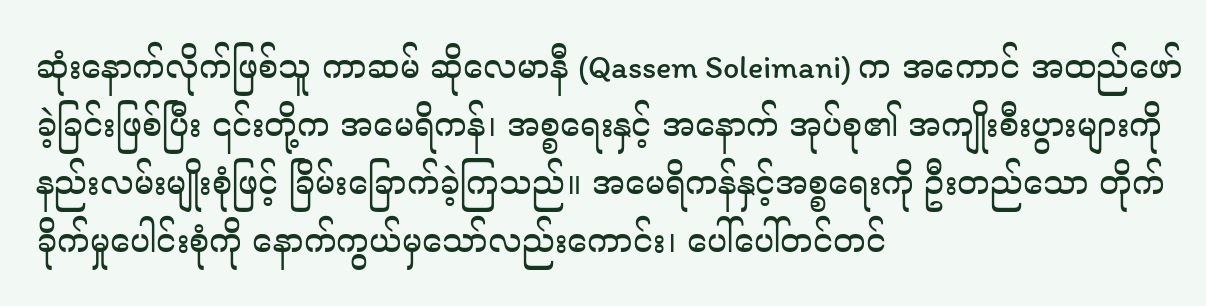ဆုံးနောက်လိုက်ဖြစ်သူ ကာဆမ် ဆိုလေမာနီ (Qassem Soleimani) က အကောင် အထည်ဖော်ခဲ့ခြင်းဖြစ်ပြီး ၎င်းတို့က အမေရိကန်၊ အစ္စရေးနှင့် အနောက် အုပ်စု၏ အကျိုးစီးပွားများကို နည်းလမ်းမျိုးစုံဖြင့် ခြိမ်းခြောက်ခဲ့ကြသည်။ အမေရိကန်နှင့်အစ္စရေးကို ဦးတည်သော တိုက်ခိုက်မှုပေါင်းစုံကို နောက်ကွယ်မှသော်လည်းကောင်း၊ ပေါ်ပေါ်တင်တင်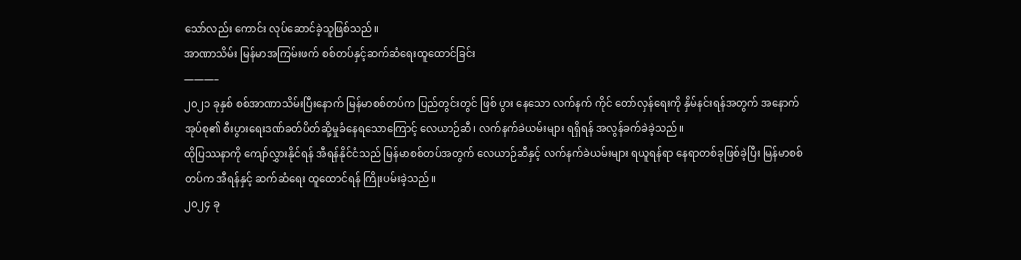သော်လည်း ကောင်း လုပ်ဆောင်ခဲ့သူဖြစ်သည်။
အာဏာသိမ်း မြန်မာအကြမ်းဖက် စစ်တပ်နှင့်ဆက်ဆံရေးထူထောင်ခြင်း
———–
၂၀၂၁ ခုနှစ် စစ်အာဏာသိမ်းပြီးနောက် မြန်မာစစ်တပ်က ပြည်တွင်းတွင် ဖြစ် ပွား နေသော လက်နက် ကိုင် တော်လှန်ရေးကို နှိမ်နင်းရန်အတွက် အနောက် အုပ်စု၏ စီးပွားရေးဒဏ်ခတ်ပိတ်ဆို့မှုခံနေရသောကြောင့် လေယာဉ်ဆီ၊ လက်နက်ခဲယမ်းများ ရရှိရန် အလွန်ခက်ခဲခဲ့သည်။
ထိုပြဿနာကို ကျော်လွှားနိုင်ရန် အီရန်နိုင်ငံသည် မြန်မာစစ်တပ်အတွက် လေယာဉ်ဆီနှင့် လက်နက်ခဲယမ်းများ ရယူရန်ရာ နေရာတစ်ခုဖြစ်ခဲ့ပြီး မြန်မာစစ်တပ်က အီရန်နှင့် ဆက်ဆံရေး ထူထောင်ရန် ကြိုးပမ်းခဲ့သည်။
၂၀၂၄ ခု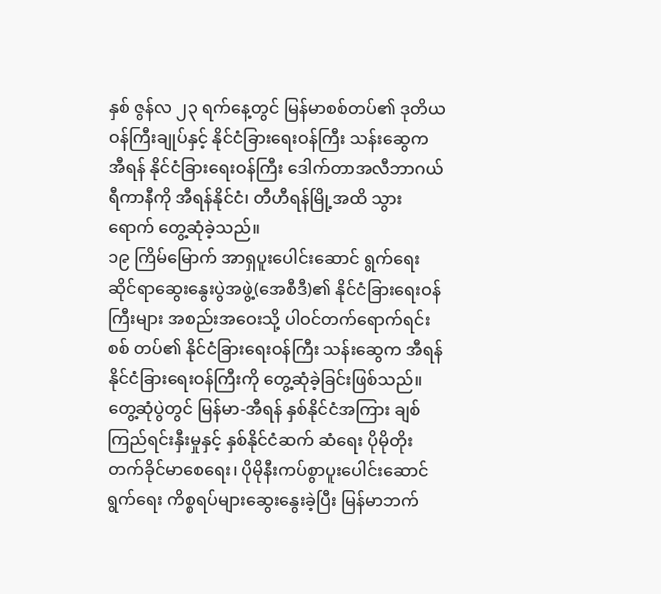နှစ် ဇွန်လ ၂၃ ရက်နေ့တွင် မြန်မာစစ်တပ်၏ ဒုတိယဝန်ကြီးချုပ်နှင့် နိုင်ငံခြားရေးဝန်ကြီး သန်းဆွေက အီရန် နိုင်ငံခြားရေးဝန်ကြီး ဒေါက်တာအလီဘာဂယ်ရီကာနီကို အီရန်နိုင်ငံ၊ တီဟီရန်မြို့အထိ သွားရောက် တွေ့ဆုံခဲ့သည်။
၁၉ ကြိမ်မြောက် အာရှပူးပေါင်းဆောင် ရွက်ရေးဆိုင်ရာဆွေးနွေးပွဲအဖွဲ့(အေစီဒီ)၏ နိုင်ငံခြားရေးဝန်ကြီးများ အစည်းအဝေးသို့ ပါဝင်တက်ရောက်ရင်း စစ် တပ်၏ နိုင်ငံခြားရေးဝန်ကြီး သန်းဆွေက အီရန်နိုင်ငံခြားရေးဝန်ကြီးကို တွေ့ဆုံခဲ့ခြင်းဖြစ်သည်။
တွေ့ဆုံပွဲတွင် မြန်မာ-အီရန် နှစ်နိုင်ငံအကြား ချစ်ကြည်ရင်းနှီးမှုနှင့် နှစ်နိုင်ငံဆက် ဆံရေး ပိုမိုတိုးတက်ခိုင်မာစေရေး၊ ပိုမိုနီးကပ်စွာပူးပေါင်းဆောင်ရွက်ရေး ကိစ္စရပ်များဆွေးနွေးခဲ့ပြီး မြန်မာဘက်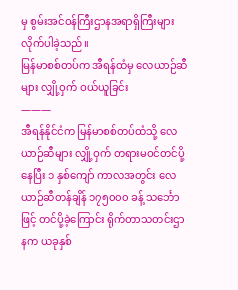မှ စွမ်းအင်ဝန်ကြီးဌာနအရာရှိကြီးများ လိုက်ပါခဲ့သည်။
မြန်မာစစ်တပ်က အီရန်ထံမှ လေယာဉ်ဆီများ လျှို့ဝှက် ဝယ်ယူခြင်း
———
အီရန်နိုင်ငံက မြန်မာစစ်တပ်ထံသို့ လေယာဉ်ဆီများ လျှို့ဝှက် တရားမဝင်တင်ပို့နေပြီး ၁ နှစ်ကျော် ကာလအတွင်း လေယာဉ်ဆီတန်ချိန် ၁၇၅၀၀၀ ခန့် သင်္ဘောဖြင့် တင်ပို့ခဲ့ကြောင်း ရိုက်တာသတင်းဌာနက ယခုနှစ်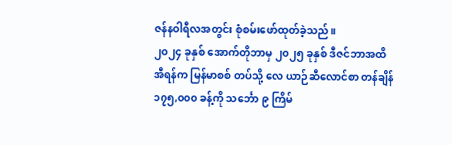ဇန်နဝါရီလအတွင်း စုံစမ်းဖော်ထုတ်ခဲ့သည်။
၂၀၂၄ ခုနှစ် အောက်တိုဘာမှ ၂၀၂၅ ခုနှစ် ဒီဇင်ဘာအထိ အီရန်က မြန်မာစစ် တပ်သို့ လေ ယာဉ်ဆီလောင်စာ တန်ချိန် ၁၇၅,၀၀၀ ခန့်ကို သင်္ဘော ၉ ကြိမ်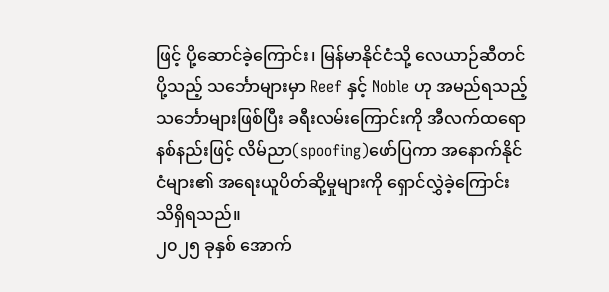ဖြင့် ပို့ဆောင်ခဲ့ကြောင်း၊ မြန်မာနိုင်ငံသို့ လေယာဉ်ဆီတင်ပို့သည့် သင်္ဘောများမှာ Reef နှင့် Noble ဟု အမည်ရသည့် သင်္ဘောများဖြစ်ပြီး ခရီးလမ်းကြောင်းကို အီလက်ထရောနစ်နည်းဖြင့် လိမ်ညာ(spoofing)ဖော်ပြကာ အနောက်နိုင်ငံများ၏ အရေးယူပိတ်ဆို့မှုများကို ရှောင်လွှဲခဲ့ကြောင်း သိရှိရသည်။
၂၀၂၅ ခုနှစ် အောက်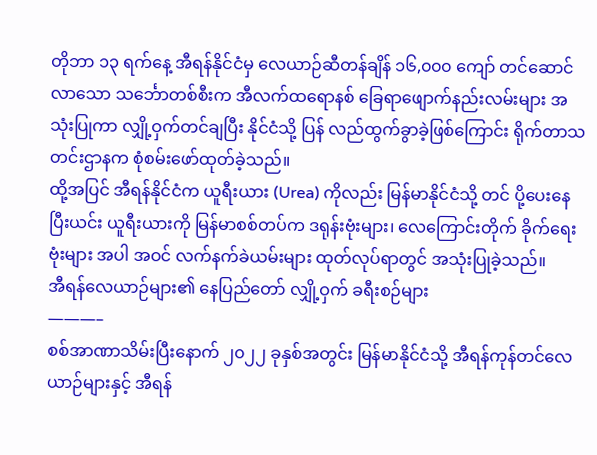တိုဘာ ၁၃ ရက်နေ့ အီရန်နိုင်ငံမှ လေယာဉ်ဆီတန်ချိန် ၁၆,၀၀၀ ကျော် တင်ဆောင်လာသော သင်္ဘောတစ်စီးက အီလက်ထရောနစ် ခြေရာဖျောက်နည်းလမ်းများ အသုံးပြုကာ လျှို့ဝှက်တင်ချပြီး နိုင်ငံသို့ ပြန် လည်ထွက်ခွာခဲ့ဖြစ်ကြောင်း ရိုက်တာသတင်းဌာနက စုံစမ်းဖော်ထုတ်ခဲ့သည်။
ထို့အပြင် အီရန်နိုင်ငံက ယူရီးယား (Urea) ကိုလည်း မြန်မာနိုင်ငံသို့ တင် ပို့ပေးနေပြီးယင်း ယူရီးယားကို မြန်မာစစ်တပ်က ဒရုန်းဗုံးများ၊ လေကြောင်းတိုက် ခိုက်ရေး ဗုံးများ အပါ အဝင် လက်နက်ခဲယမ်းများ ထုတ်လုပ်ရာတွင် အသုံးပြုခဲ့သည်။
အီရန်လေယာဉ်များ၏ နေပြည်တော် လျှို့ဝှက် ခရီးစဉ်များ
———–
စစ်အာဏာသိမ်းပြီးနောက် ၂၀၂၂ ခုနှစ်အတွင်း မြန်မာနိုင်ငံသို့ အီရန်ကုန်တင်လေယာဉ်များနှင့် အီရန်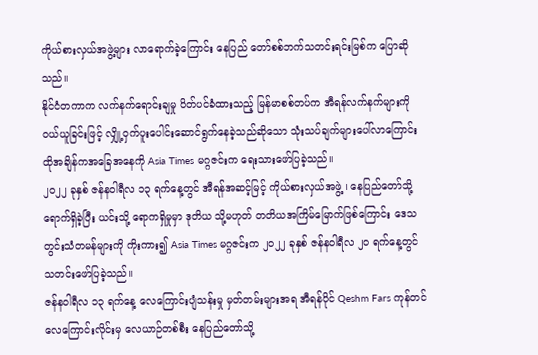ကိုယ်စားလှယ်အဖွဲ့များ လာရောက်ခဲ့ကြောင်း နေပြည် တော်စစ်ဘက်သတင်းရင်းမြစ်က ပြောဆိုသည်။
နိုင်ငံတကာက လက်နက်ရောင်းချမှု ပိတ်ပင်ခံထားသည့် မြန်မာစစ်တပ်က အီရန်လက်နက်များကို ဝယ်ယူခြင်းဖြင့် လျှို့ဝှက်ပူးပေါင်းဆောင်ရွက်နေခဲ့သည်ဆိုသော သုံးသပ်ချက်များပေါ်လာကြောင်း ထိုအချိန်ကအခြေအနေကို Asia Times မဂ္ဂဇင်းက ရေးသားဖော်ပြခဲ့သည်။
၂၀၂၂ ခုနှစ် ဇန်နဝါရီလ ၁၃ ရက်နေ့တွင် အီရန်အဆင့်မြင့် ကိုယ်စားလှယ်အဖွဲ့ ၊ နေပြည်တော်သို့ ရောက်ရှိခဲ့ပြီး ယင်းသို့ ရောကရှိမှုမှာ ဒုတိယ သို့မဟုတ် တတိယအကြိမ်မြောက်ဖြစ်ကြောင်း ဒေသတွင်းသံတမန်များကို ကိုးကား၍ Asia Times မဂ္ဂဇင်းက ၂၀၂၂ ခုနှစ် ဇန်နဝါရီလ ၂၀ ရက်နေ့တွင် သတင်းဖော်ပြခဲ့သည်။
ဇန်နဝါရီလ ၁၃ ရက်နေ့ လေကြောင်းပျံသန်းမှု မှတ်တမ်းများအရ အီရန်ပိုင် Qeshm Fars ကုန်တင်လေကြောင်းလိုင်းမှ လေယာဉ်တစ်စီး နေပြည်တော်သို့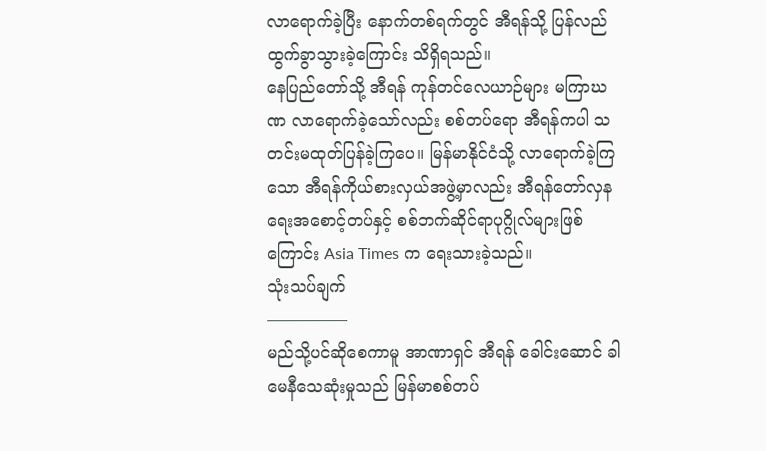လာရောက်ခဲ့ပြီး နောက်တစ်ရက်တွင် အီရန်သို့ ပြန်လည်ထွက်ခွာသွားခဲ့ကြောင်း သိရှိရသည်။
နေပြည်တော်သို့ အီရန် ကုန်တင်လေယာဉ်များ မကြာဃဏ လာရောက်ခဲ့သော်လည်း စစ်တပ်ရော အီရန်ကပါ သတင်းမထုတ်ပြန်ခဲ့ကြပေ။ မြန်မာနိုင်ငံသို့ လာရောက်ခဲ့ကြသော အီရန်ကိုယ်စားလှယ်အဖွဲ့မှာလည်း အီရန်တော်လှနရေးအစောင့်တပ်နှင့် စစ်ဘက်ဆိုင်ရာပုဂ္ဂိုလ်များဖြစ်ကြောင်း Asia Times က ရေးသားခဲ့သည်။
သုံးသပ်ချက်
—————
မည်သို့ပင်ဆိုစေကာမူ အာဏာရှင် အီရန် ခေါင်းဆောင် ခါမေနီသေဆုံးမှုသည် မြန်မာစစ်တပ်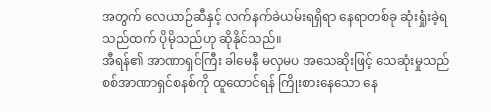အတွက် လေယာဉ်ဆီနှင့် လက်နက်ခဲယမ်းရရှိရာ နေရာတစ်ခု ဆုံးရှုံးခဲ့ရသည်ထက် ပိုမိုသည်ဟု ဆိုနိုင်သည်။
အီရန်၏ အာဏာရှင်ကြီး ခါမေနီ မလှမပ အသေဆိုးဖြင့် သေဆုံးမှုသည် စစ်အာဏာရှင်စနစ်ကို ထူထောင်ရန် ကြိုးစားနေသော နေ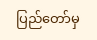ပြည်တော်မှ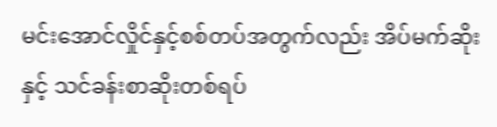မင်းအောင်လှိုင်နှင့်စစ်တပ်အတွက်လည်း အိပ်မက်ဆိုးနှင့် သင်ခန်းစာဆိုးတစ်ရပ်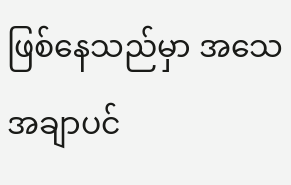ဖြစ်နေသည်မှာ အသေအချာပင်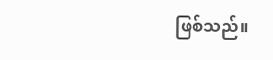ဖြစ်သည်။